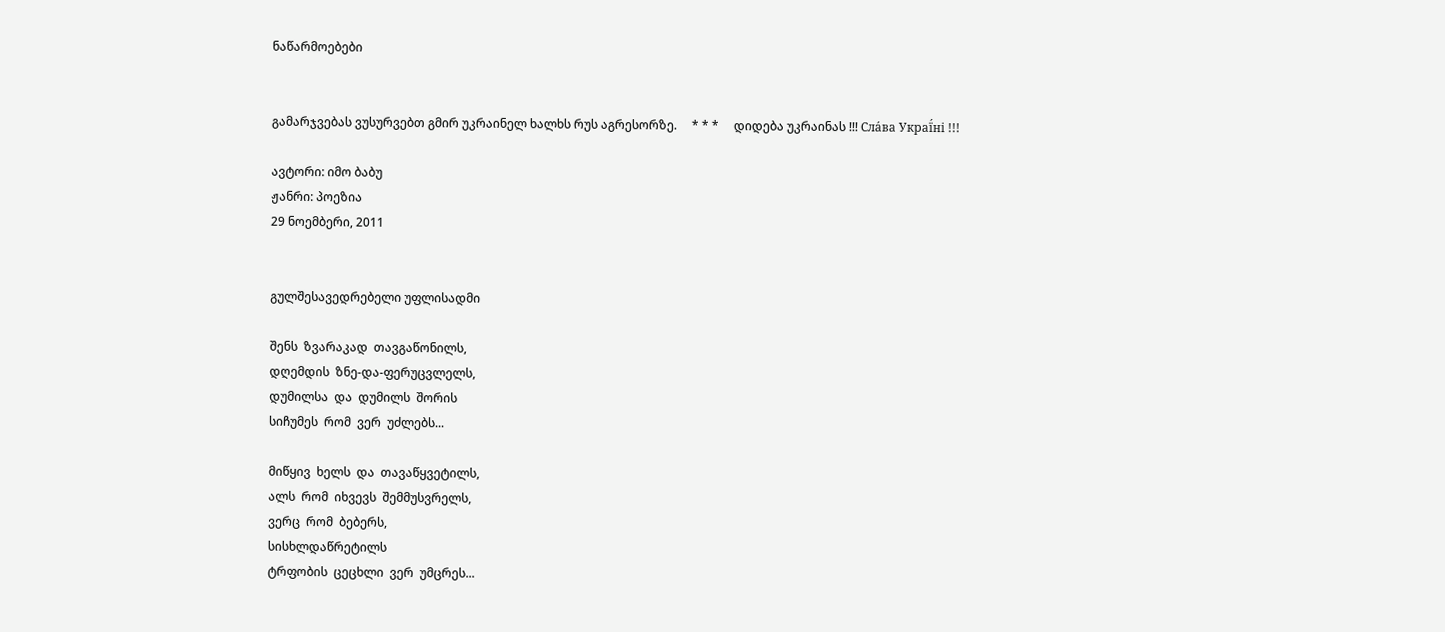ნაწარმოებები


გამარჯვებას ვუსურვებთ გმირ უკრაინელ ხალხს რუს აგრესორზე.     * * *     დიდება უკრაინას !!! Сла́ва Украї́ні !!!

ავტორი: იმო ბაბუ
ჟანრი: პოეზია
29 ნოემბერი, 2011


გულშესავედრებელი უფლისადმი

შენს  ზვარაკად  თავგაწონილს,
დღემდის  ზნე-და-ფერუცვლელს,
დუმილსა  და  დუმილს  შორის
სიჩუმეს  რომ  ვერ  უძლებს...

მიწყივ  ხელს  და  თავაწყვეტილს,
ალს  რომ  იხვევს  შემმუსვრელს,
ვერც  რომ  ბებერს,
სისხლდაწრეტილს
ტრფობის  ცეცხლი  ვერ  უმცრეს...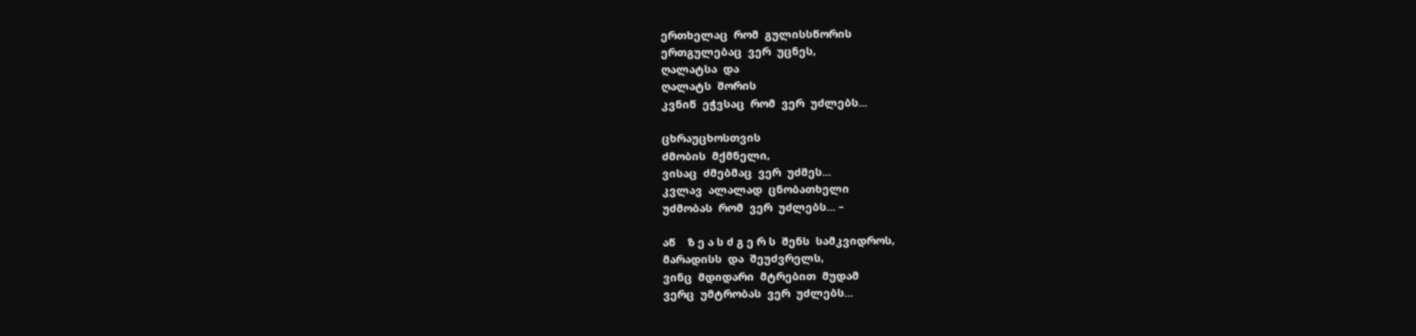ერთხელაც  რომ  გულისსწორის
ერთგულებაც  ვერ  უცნეს,
ღალატსა  და
ღალატს  შორის
კვნიწ  ეჭვსაც  რომ  ვერ  უძლებს...

ცხრაუცხოსთვის
ძმობის  მქმნელი,
ვისაც  ძმებმაც  ვერ  უძმეს...
კვლავ  ალალად  ცნობათხელი
უძმობას  რომ  ვერ  უძლებს... –

აწ    ზ ე ა ს ძ გ ე რ ს  შენს  სამკვიდროს,
მარადისს  და  შეუძვრელს,
ვინც  მდიდარი  მტრებით  მუდამ
ვერც  უმტრობას  ვერ  უძლებს...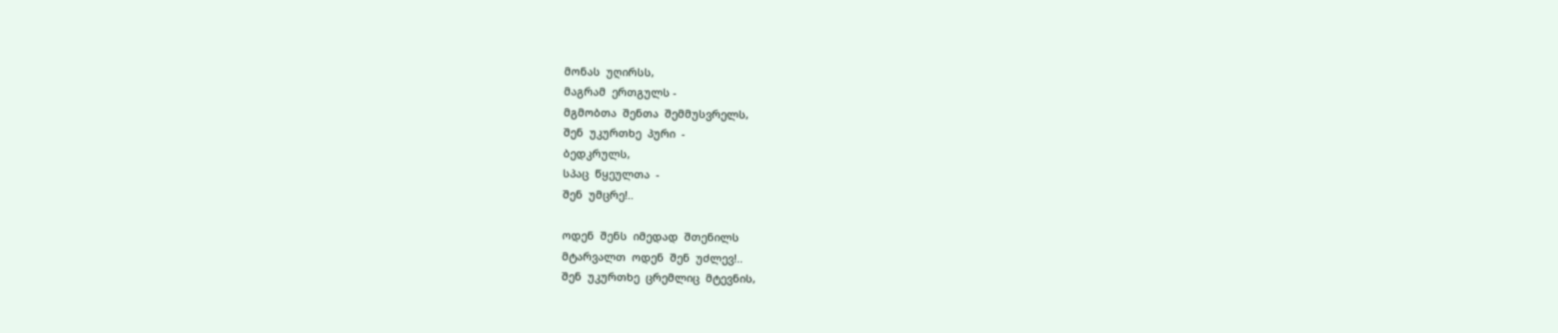მონას  უღირსს,
მაგრამ  ერთგულს -
მგმობთა  შენთა  შემმუსვრელს,
შენ  უკურთხე  პური  -
ბედკრულს,
სპაც  წყეულთა  -
შენ  უმცრე!..

ოდენ  შენს  იმედად  შთენილს
მტარვალთ  ოდენ  შენ  უძლევ!..
შენ  უკურთხე  ცრემლიც  მტევნის,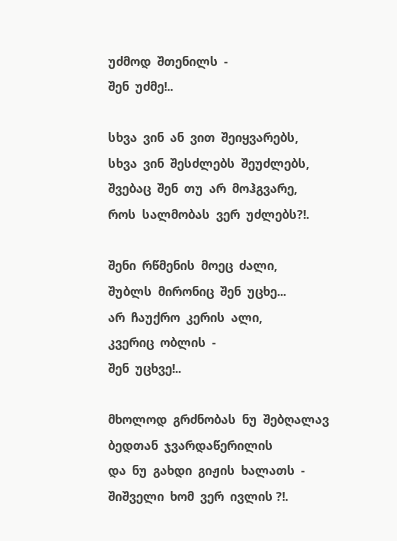უძმოდ  შთენილს  -
შენ  უძმე!..

სხვა  ვინ  ან  ვით  შეიყვარებს,
სხვა  ვინ  შესძლებს  შეუძლებს,
შვებაც  შენ  თუ  არ  მოჰგვარე,
როს  სალმობას  ვერ  უძლებს?!.

შენი  რწმენის  მოეც  ძალი,
შუბლს  მირონიც  შენ  უცხე...
არ  ჩაუქრო  კერის  ალი,
კვერიც  ობლის  -
შენ  უცხვე!..

მხოლოდ  გრძნობას  ნუ  შებღალავ
ბედთან  ჯვარდაწერილის
და  ნუ  გახდი  გიჟის  ხალათს  -
შიშველი  ხომ  ვერ  ივლის ?!.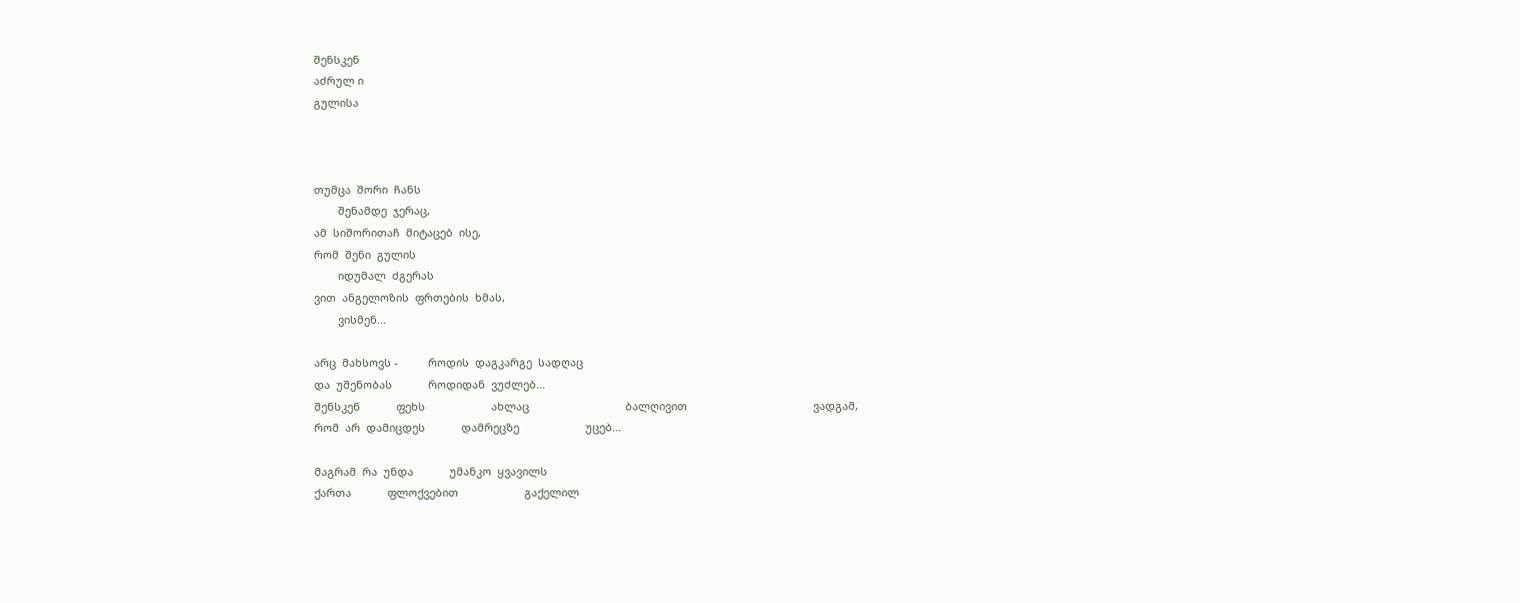შენსკენ
აძრულ ი
გულისა



თუმცა  შორი  ჩანს
        შენამდე  ჯერაც,
ამ  სიშორითაჩ  მიტაცებ  ისე,
რომ  შენი  გულის
        იდუმალ  ძგერას
ვით  ანგელოზის  ფრთების  ხმას,
        ვისმენ...

არც  მახსოვს -          როდის  დაგკარგე  სადღაც
და  უშენობას            როდიდან  ვუძლებ...
შენსკენ            ფეხს                      ახლაც                                ბალღივით                                          ვადგამ,
რომ  არ  დამიცდეს            დამრეცზე                      უცებ...

მაგრამ  რა  უნდა            უმანკო  ყვავილს
ქართა            ფლოქვებით                      გაქელილ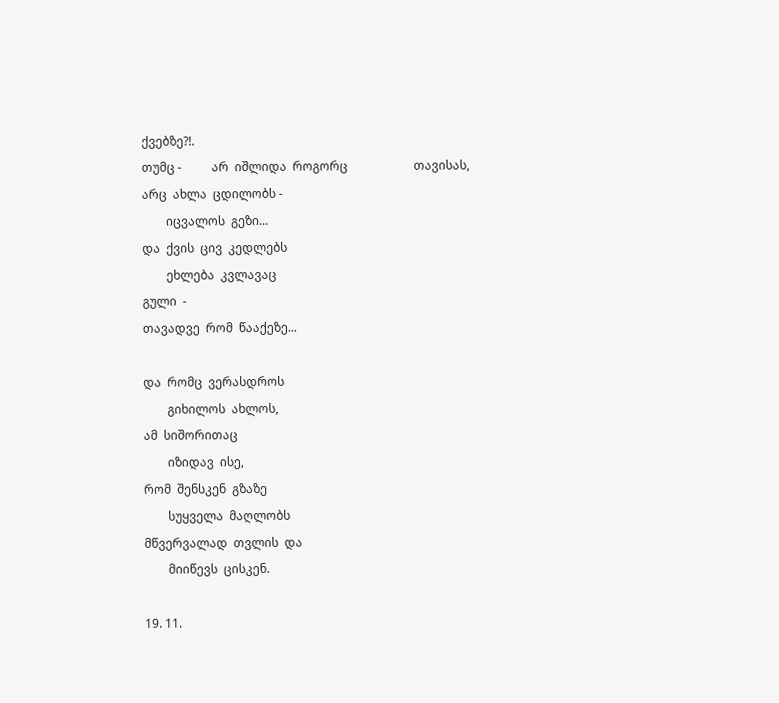ქვებზე?!.
თუმც -          არ  იშლიდა  როგორც                      თავისას,
არც  ახლა  ცდილობს -
        იცვალოს  გეზი...
და  ქვის  ცივ  კედლებს
        ეხლება  კვლავაც
გული  -
თავადვე  რომ  წააქეზე...

და  რომც  ვერასდროს
        გიხილოს  ახლოს,
ამ  სიშორითაც
        იზიდავ  ისე,
რომ  შენსკენ  გზაზე
        სუყველა  მაღლობს
მწვერვალად  თვლის  და
        მიიწევს  ცისკენ.

19. 11.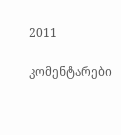2011

კომენტარები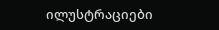ილუსტრაციები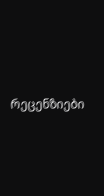რეცენზიები